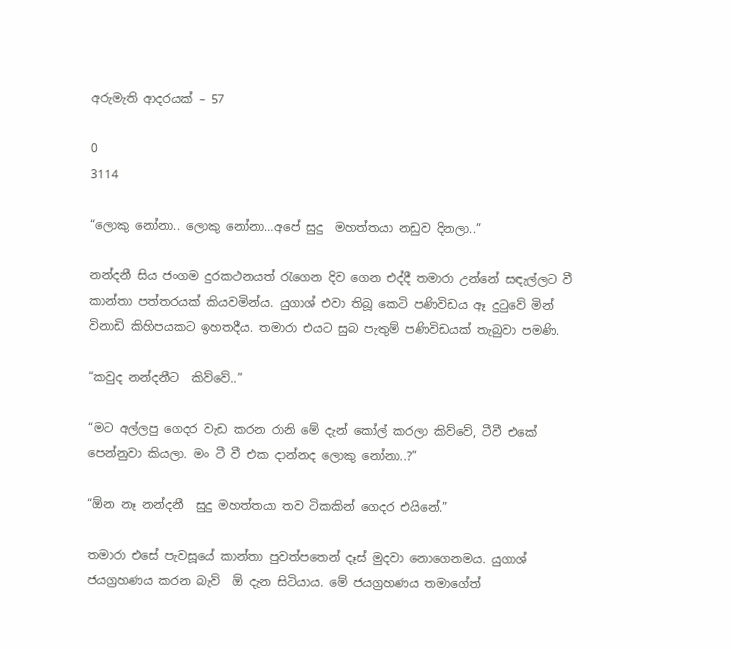අරුමැති ආදරයක් – 57

0
3114

“ලොකු නෝනා.. ලොකු නෝනා…අපේ සුදු  මහත්තයා නඩුව දිනලා..”

නන්දනී සිය ජංගම දුරකථනයත් රැගෙන දිව ගෙන එද්දී තමාරා උන්නේ සඳැල්ලට වී කාන්තා පත්තරයක් කියවමින්ය. යුගාශ් එවා තිබූ කෙටි පණිවිඩය ඈ දුටුවේ මින් විනාඩි කිහිපයකට ඉහතදීය. තමාරා එයට සුබ පැතුම් පණිවිඩයක් තැබුවා පමණි.

“කවුද නන්දනීට  කිව්වේ..”

“මට අල්ලපු ගෙදර වැඩ කරන රානි මේ දැන් කෝල් කරලා කිව්වේ, ටීවී එකේ පෙන්නුවා කියලා. මං ටී වී එක දාන්නද ලොකු නෝනා..?”

“ඕන නෑ නන්දනී  සුදු මහත්තයා තව ටිකකින් ගෙදර එයිනේ.”

තමාරා එසේ පැවසූයේ කාන්තා පුවත්පතෙන් දෑස් මුදවා නොගෙනමය. යුගාශ්  ජයග්‍රහණය කරන බැව්  ඕ දැන සිටියාය. මේ ජයග්‍රහණය තමාගේත්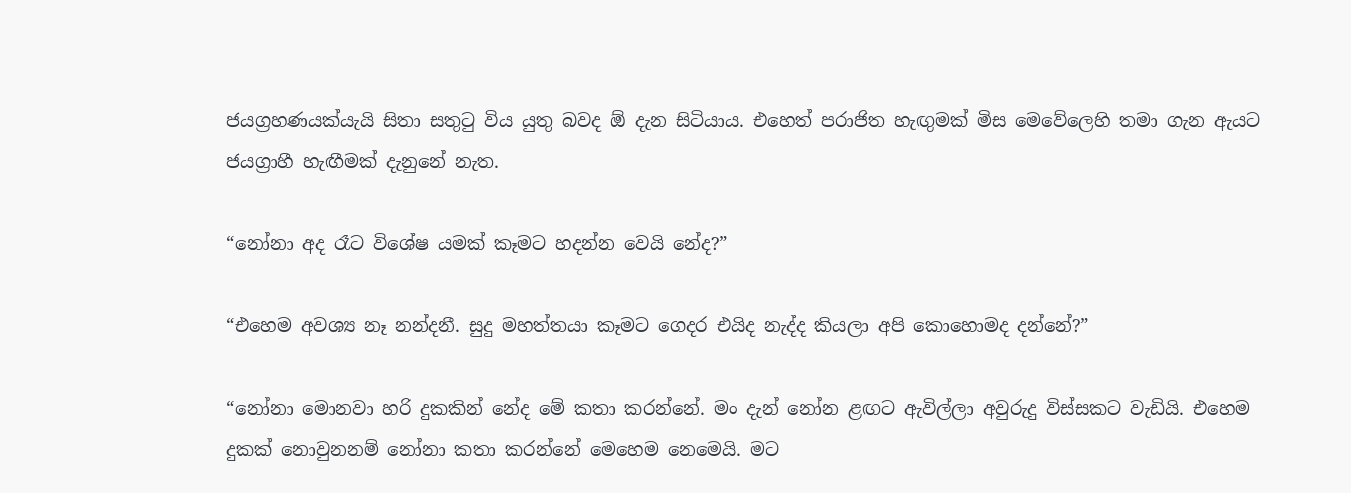ජයග්‍රහණයක්යැයි සිතා සතුටු විය යුතු බවද ඕ දැන සිටියාය. එහෙත් පරාජිත හැඟුමක් මිස මෙවේලෙහි තමා ගැන ඇයට  ජයග්‍රාහී හැඟීමක් දැනුනේ නැත.

“නෝනා අද රෑට විශේෂ යමක් කෑමට හදන්න වෙයි නේද?”

“එහෙම අවශ්‍ය නෑ නන්දනී. සුදු මහත්තයා කෑමට ගෙදර එයිද නැද්ද කියලා අපි කොහොමද දන්නේ?”

“නෝනා මොනවා හරි දුකකින් නේද මේ කතා කරන්නේ. මං දැන් නෝන ළඟට ඇවිල්ලා අවුරුදු විස්සකට වැඩියි. එහෙම දුකක් නොවුනනම් නෝනා කතා කරන්නේ මෙහෙම නෙමෙයි. මට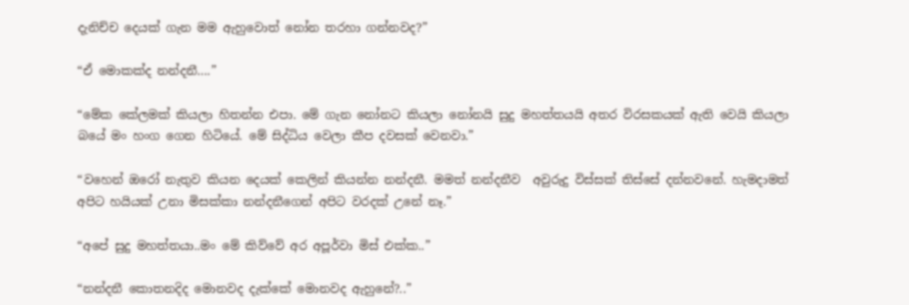දැනිච්ච දෙයක් ගැන මම ඇහුවොත් නෝන තරහා ගන්නවද?”

“ඒ මොකක්ද නන්දනී….”

“මේක කේලමක් කියලා හිතන්න එපා. මේ ගැන නෝනට කියලා නෝනයි සුදු මහත්තයයි අතර විරසකයක් ඇති වෙයි කියලා බයේ මං හංග ගෙන හිටියේ. මේ සිද්ධිය වෙලා කීප දවසක් වෙනවා.”

“වහෙන් ඔරෝ නැතුව කියන දෙයක් කෙලින් කියන්න නන්දනී. මමත් නන්දනීව  අවුරුදු විස්සක් තිස්සේ දන්නවනේ. හැමදාමත් අපිට හයියක් උනා මිසක්කා නන්දනීගෙන් අපිට වරදක් උනේ නෑ.”

“අපේ සුදු මහත්තයා..මං මේ කිව්වේ අර අපූර්වා මිස් එක්ක..”

“නන්දනී කොතනදිද මොනවද දැක්කේ මොනවද ඇහුනේ?..”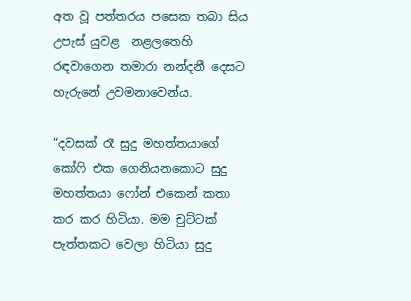අත වූ පත්තරය පසෙක තබා සිය උපැස් යුවළ  නළලතෙහි රඳවාගෙන තමාරා නන්දනී දෙසට හැරුනේ උවමනාවෙන්ය.

“දවසක් රෑ සුදු මහත්තයාගේ කෝෆි එක ගෙනියනකොට සුදු මහත්තයා ෆෝන් එකෙන් කතා කර කර හිටියා. මම චුට්ටක් පැත්තකට වෙලා හිටියා සුදු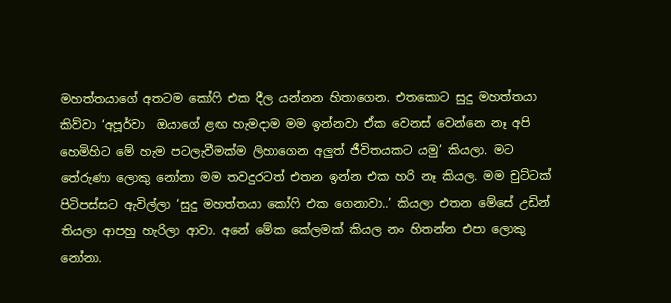මහත්තයාගේ අතටම කෝෆි එක දීල යන්නන හිතාගෙන. එතකොට සුදු මහත්තයා කිව්වා ‘අපූර්වා  ඔයාගේ ළඟ හැමදාම මම ඉන්නවා ඒක වෙනස් වෙන්නෙ නෑ අපි හෙමිහිට මේ හැම පටලැවීමක්ම ලිහාගෙන අලුත් ජීවිතයකට යමු’ කියලා. මට තේරුණා ලොකු නෝනා මම තවදුරටත් එතන ඉන්න එක හරි නෑ කියල. මම චුට්ටක් පිටිපස්සට ඇවිල්ලා ‘සුදු මහත්තයා කෝෆි එක ගෙනාවා..’ කියලා එතන මේසේ උඩින් තියලා ආපහු හැරිලා ආවා. අනේ මේක කේලමක් කියල නං හිතන්න එපා ලොකු නෝනා.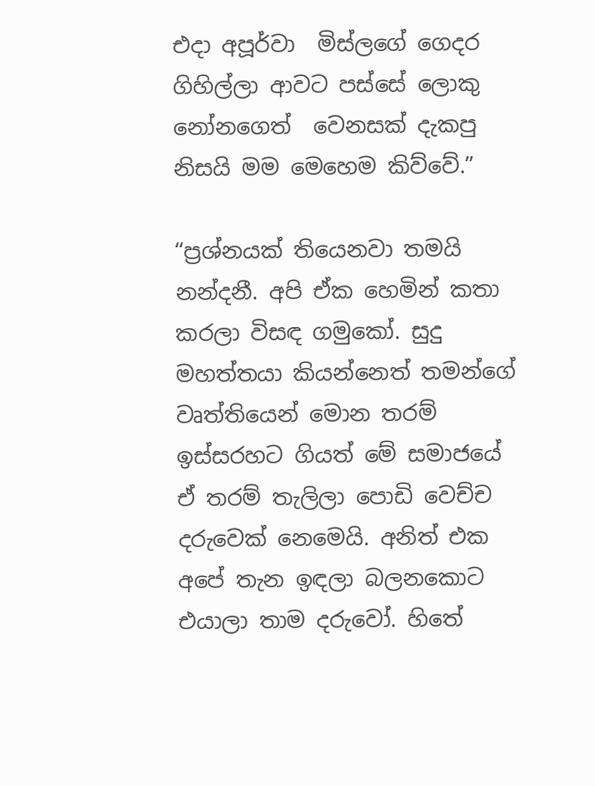එදා අපූර්වා  මිස්ලගේ ගෙදර ගිහිල්ලා ආවට පස්සේ ලොකු නෝනගෙත්  වෙනසක් දැකපු නිසයි මම මෙහෙම කිව්වේ.”

“ප්‍රශ්නයක් තියෙනවා තමයි නන්දනී. අපි ඒක හෙමින් කතා කරලා විසඳ ගමුකෝ. සුදු මහත්තයා කියන්නෙත් තමන්ගේ වෘත්තියෙන් මොන තරම් ඉස්සරහට ගියත් මේ සමාජයේ ඒ තරම් තැලිලා පොඩි වෙච්ච දරුවෙක් නෙමෙයි. අනිත් එක අපේ තැන ඉඳලා බලනකොට එයාලා තාම දරුවෝ. හිතේ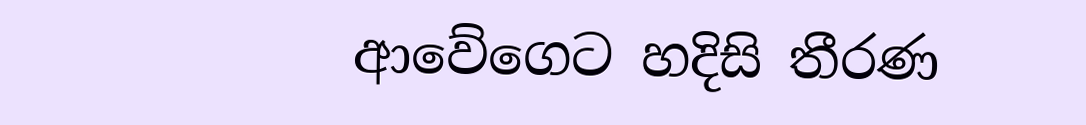ආවේගෙට හදිසි තීරණ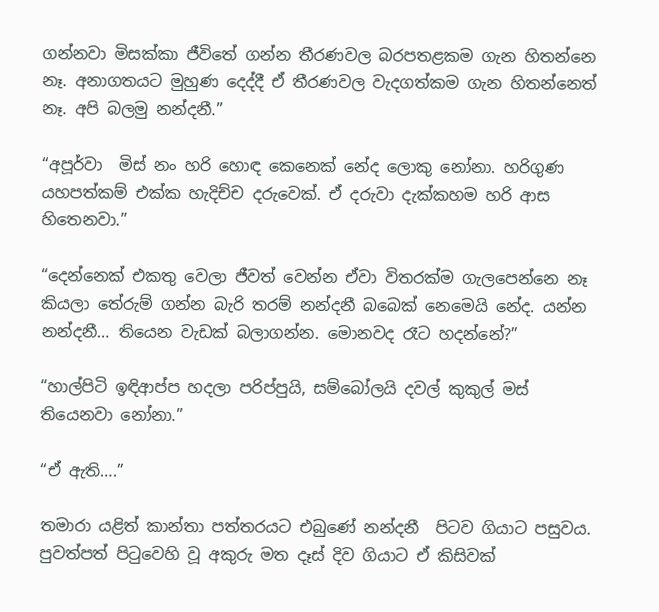ගන්නවා මිසක්කා ජීවිතේ ගන්න තීරණවල බරපතළකම ගැන හිතන්නෙ නෑ. අනාගතයට මුහුණ දෙද්දී ඒ තීරණවල වැදගත්කම ගැන හිතන්නෙත් නෑ. අපි බලමු නන්දනී.”

“අපූර්වා  මිස් නං හරි හොඳ කෙනෙක් නේද ලොකු නෝනා. හරිගුණ යහපත්කම් එක්ක හැදිච්ච දරුවෙක්. ඒ දරුවා දැක්කහම හරි ආස හිතෙනවා.”

“දෙන්නෙක් එකතු වෙලා ජීවත් වෙන්න ඒවා විතරක්ම ගැලපෙන්නෙ නෑ කියලා තේරුම් ගන්න බැරි තරම් නන්දනී බබෙක් නෙමෙයි නේද. යන්න නන්දනී… තියෙන වැඩක් බලාගන්න. මොනවද රෑට හදන්නේ?”

“හාල්පිටි ඉඳිආප්ප හදලා පරිප්පුයි, සම්බෝලයි දවල් කුකුල් මස් තියෙනවා නෝනා.”

“ඒ ඇති….”

තමාරා යළිත් කාන්තා පත්තරයට එබුණේ නන්දනී  පිටව ගියාට පසුවය. පුවත්පත් පිටුවෙහි වූ අකුරු මත දෑස් දිව ගියාට ඒ කිසිවක්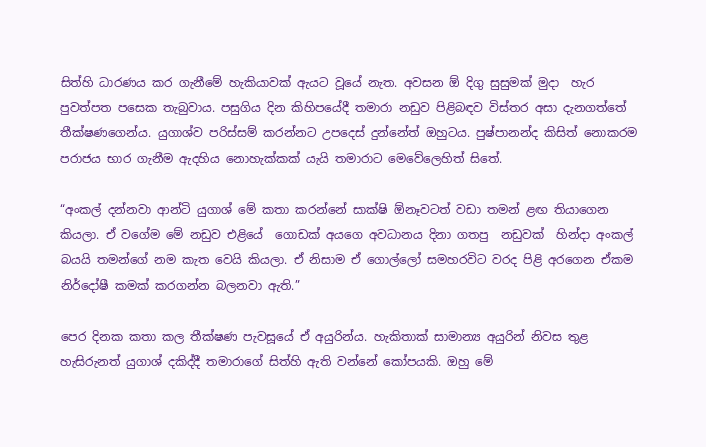සිත්හි ධාරණය කර ගැනීමේ හැකියාවක් ඇයට වූයේ නැත. අවසන ඕ දිගු සුසුමක් මුදා  හැර පුවත්පත පසෙක තැබුවාය. පසුගිය දින කිහිපයේදී තමාරා නඩුව පිළිබඳව විස්තර අසා දැනගත්තේ තීක්ෂණගෙන්ය. යුගාශ්ව පරිස්සම් කරන්නට උපදෙස් දුන්නේත් ඔහුටය. පුෂ්පානන්ද කිසිත් නොකරම පරාජය භාර ගැනීම ඇදහිය නොහැක්කක් යැයි තමාරාට මෙවේලෙහිත් සිතේ.

“අංකල් දන්නවා ආන්ටි යුගාශ් මේ කතා කරන්නේ සාක්ෂි ඕනෑවටත් වඩා තමන් ළඟ තියාගෙන කියලා. ඒ වගේම මේ නඩුව එළියේ  ගොඩක් අයගෙ අවධානය දිනා ගතපු  නඩුවක්  හින්දා අංකල් බයයි තමන්ගේ නම කැත වෙයි කියලා. ඒ නිසාම ඒ ගොල්ලෝ සමහරවිට වරද පිළි අරගෙන ඒකම නිර්දෝෂී කමක් කරගන්න බලනවා ඇති.”

පෙර දිනක කතා කල තීක්ෂණ පැවසූයේ ඒ අයුරින්ය. හැකිතාක් සාමාන්‍ය අයුරින් නිවස තුළ හැසිරුනත් යුගාශ් දකිද්දී තමාරාගේ සිත්හි ඇති වන්නේ කෝපයකි. ඔහු මේ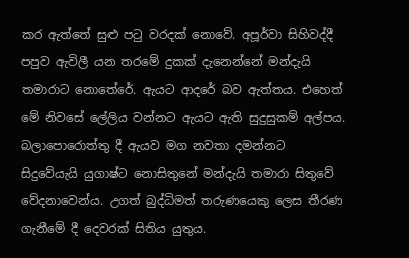කර ඇත්තේ සුළු පටු වරදක් නොවේ. අපූර්වා සිහිවද්දී පපුව ඇවිලී යන තරමේ දුකක් දැනෙන්නේ මන්දැයි තමාරාට නොතේරේ. ඇයට ආදරේ බව ඇත්තය. එහෙත් මේ නිවසේ ලේලිය වන්නට ඇයට ඇති සුදුසුකම් අල්පය. බලාපොරොත්තු දී ඇයව මග නවතා දමන්නට සිදුවේයැයි යුගාෂ්ට නොසිතුනේ මන්දැයි තමාරා සිතුවේ වේදනාවෙන්ය. උගත් බුද්ධිමත් තරුණයෙකු ලෙස තීරණ ගැනීමේ දී දෙවරක් සිතිය යුතුය.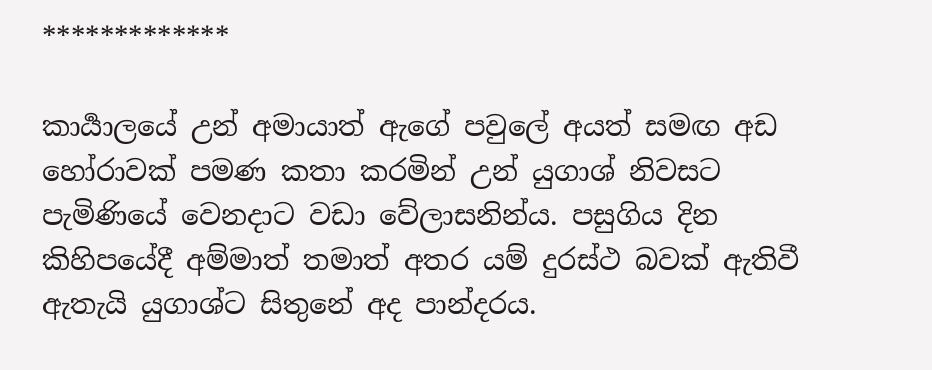*************

කාර්‍යාලයේ උන් අමායාත් ඇගේ පවුලේ අයත් සමඟ අඩ හෝරාවක් පමණ කතා කරමින් උන් යුගාශ් නිවසට පැමිණියේ වෙනදාට වඩා වේලාසනින්ය. පසුගිය දින කිහිපයේදී අම්මාත් තමාත් අතර යම් දුරස්ථ බවක් ඇතිවී ඇතැයි යුගාශ්ට සිතුනේ අද පාන්දරය.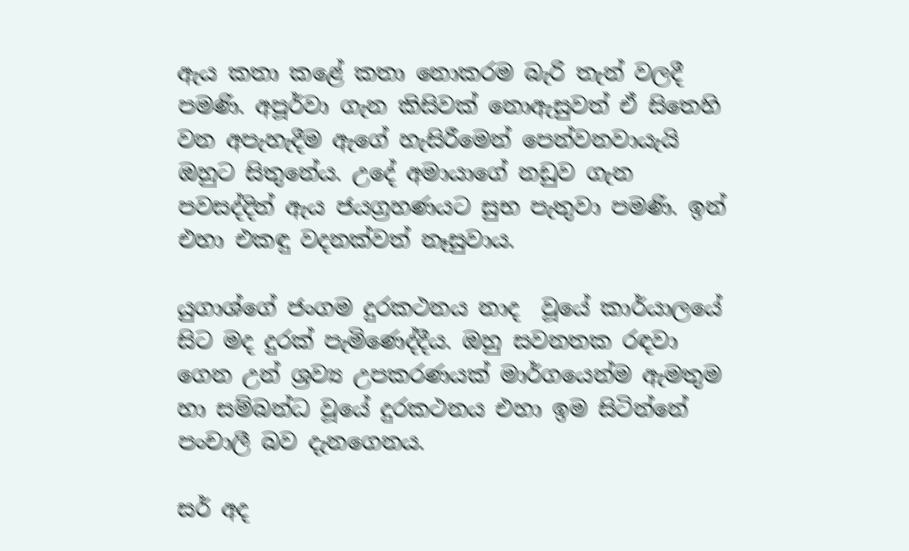ඇය කතා කළේ කතා නොකරම බැරි තැන් වලදී පමණි. අපූර්වා ගැන කිසිවක් නොඇසුවත් ඒ සිතෙහි වන අපැහැදීම ඇගේ හැසිරීමෙන් පෙන්වනවායැයි  ඔහුට සිතුනේය. උදේ අමායාගේ නඩුව ගැන පවසද්දිත් ඇය ජයග්‍රහණයට සුභ පැතුවා පමණි. ඉන් එහා එකඳු වදනක්වත් නෑසුවාය.

යුගාශ්ගේ ජංගම දුරකථනය නාද  වූයේ කාර්යාලයේ සිට මද දුරක් පැමිණෙද්දීය. ඔහු සවනතක රඳවා ගෙන උන් ශ්‍රව්‍ය උපකරණයක් මාර්ගයෙන්ම ඇමතුම හා සම්බන්ධ වූයේ දුරකථනය එහා ඉම සිටින්නේ පංචාලී බව දැනගෙනය.

සර් අද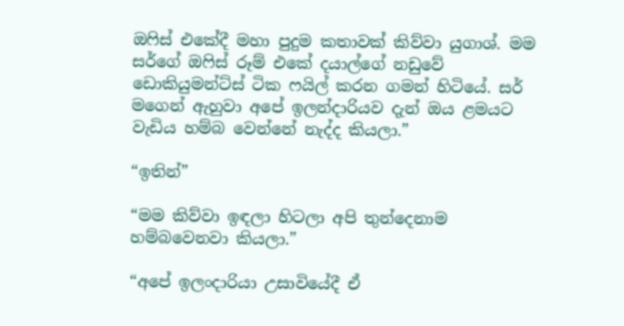ඔෆිස් එකේදී මහා පුදුම කතාවක් කිව්වා යුගාශ්. මම සර්ගේ ඔෆිස් රූම් එකේ දයාල්ගේ නඩුවේ ඩොකියුමන්ට්ස් ටික ෆයිල් කරන ගමන් හිටියේ. සර් මගෙන් ඇහුවා අපේ ඉලන්දාරියව දැන් ඔය ළමයට වැඩිය හම්බ වෙන්නේ නැද්ද කියලා.”

“ඉතින්”

“මම කිව්වා ඉඳලා හිටලා අපි තුන්දෙනාම හම්බවෙනවා කියලා.”

“අපේ ඉලංදාරියා උසාවියේදී ඒ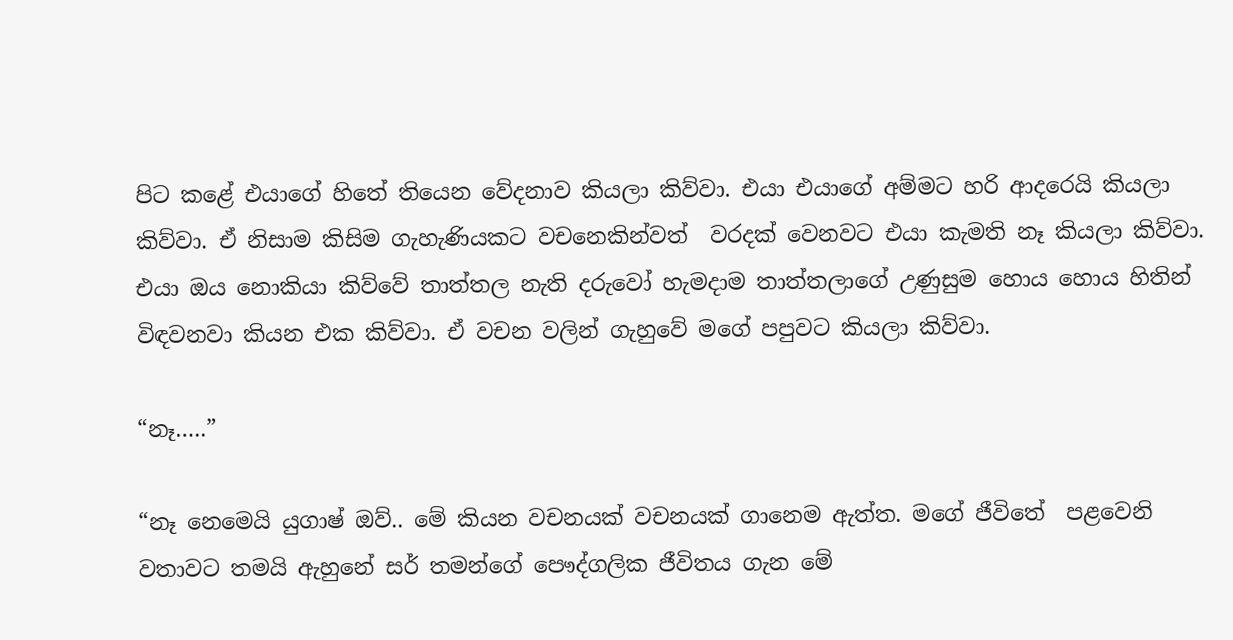පිට කළේ එයාගේ හිතේ තියෙන වේදනාව කියලා කිව්වා. එයා එයාගේ අම්මට හරි ආදරෙයි කියලා කිව්වා. ඒ නිසාම කිසිම ගැහැණියකට වචනෙකින්වත්  වරදක් වෙනවට එයා කැමති නෑ කියලා කිව්වා. එයා ඔය නොකියා කිව්වේ තාත්තල නැති දරුවෝ හැමදාම තාත්තලාගේ උණුසුම හොය හොය හිතින් විඳවනවා කියන එක කිව්වා. ඒ වචන වලින් ගැහුවේ මගේ පපුවට කියලා කිව්වා.

“නෑ…..”

“නෑ නෙමෙයි යුගාෂ් ඔව්.. මේ කියන වචනයක් වචනයක් ගානෙම ඇත්ත. මගේ ජීවිතේ  පළවෙනි වතාවට තමයි ඇහුනේ සර් තමන්ගේ පෞද්ගලික ජීවිතය ගැන මේ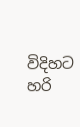විදිහට හරි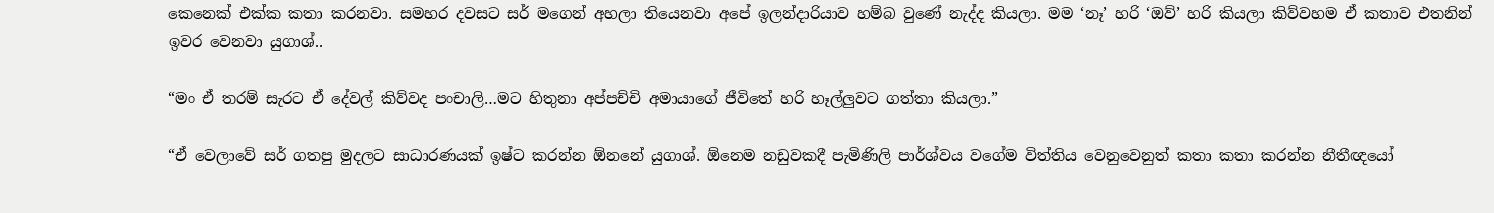කෙනෙක් එක්ක කතා කරනවා. සමහර දවසට සර් මගෙන් අහලා තියෙනවා අපේ ඉලන්දාරියාව හම්බ වුණේ නැද්ද කියලා. මම ‘නෑ’ හරි ‘ඔව්’ හරි කියලා කිව්වහම ඒ කතාව එතනින් ඉවර වෙනවා යුගාශ්..

“මං ඒ තරම් සැරට ඒ දේවල් කිව්වද පංචාලි…මට හිතුනා අප්පච්චි අමායාගේ ජීවිතේ හරි හෑල්ලුවට ගත්තා කියලා.”

“ඒ වෙලාවේ සර් ගතපු මුදලට සාධාරණයක් ඉෂ්ට කරන්න ඕනනේ යුගාශ්. ඕනෙම නඩුවකදී පැමිණිලි පාර්ශ්වය වගේම විත්තිය වෙනුවෙනුත් කතා කතා කරන්න නීතීඥයෝ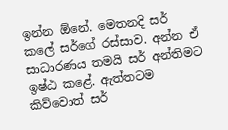ඉන්න ඕනේ. මෙතනදි සර් කලේ සර්ගේ රස්සාව. අන්න ඒ සාධාරණය තමයි සර් අන්තිමට ඉෂ්ඨ කළේ. ඇත්තටම කිව්වොත් සර්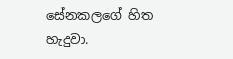සේනකලගේ හිත හැදුවා.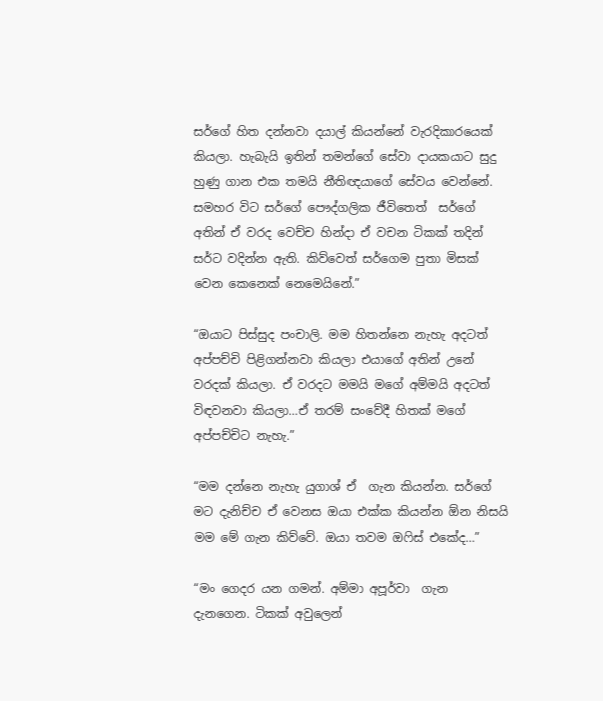සර්ගේ හිත දන්නවා දයාල් කියන්නේ වැරදිකාරයෙක් කියලා. හැබැයි ඉතින් තමන්ගේ සේවා දායකයාට සුදු හුණු ගාන එක තමයි නීතිඥයාගේ සේවය වෙන්නේ. සමහර විට සර්ගේ පෞද්ගලික ජීවිතෙත්  සර්ගේ අතින් ඒ වරද වෙච්ච හින්දා ඒ වචන ටිකක් තදින් සර්ට වදින්න ඇති. කිව්වෙත් සර්ගෙම පුතා මිසක් වෙන කෙනෙක් නෙමෙයිනේ.”

“ඔයාට පිස්සුද පංචාලි. මම හිතන්නෙ නැහැ අදටත් අප්පච්චි පිළිගන්නවා කියලා එයාගේ අතින් උනේ වරදක් කියලා. ඒ වරදට මමයි මගේ අම්මයි අදටත් විඳවනවා කියලා…ඒ තරම් සංවේදී හිතක් මගේ අප්පච්චිට නැහැ.”

“මම දන්නෙ නැහැ යුගාශ් ඒ  ගැන කියන්න. සර්ගේ මට දැනිච්ච ඒ වෙනස ඔයා එක්ක කියන්න ඕන නිසයි මම මේ ගැන කිව්වේ. ඔයා තවම ඔෆිස් එකේද…”

“මං ගෙදර යන ගමන්. අම්මා අපූර්වා  ගැන දැනගෙන. ටිකක් අවුලෙන්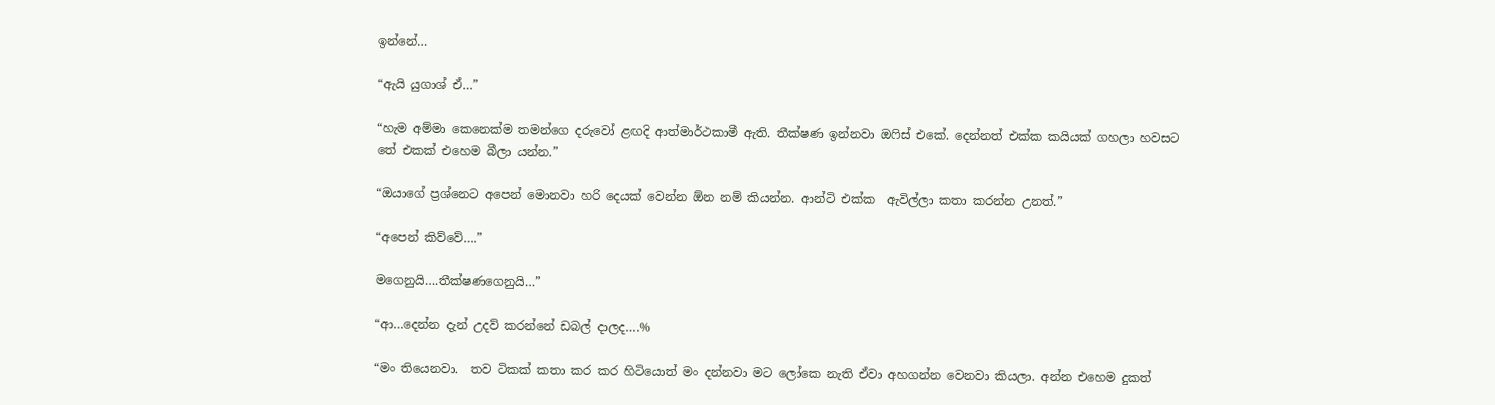ඉන්නේ…

“ඇයි යුගාශ් ඒ…”

“හැම අම්මා කෙනෙක්ම තමන්ගෙ දරුවෝ ළඟදි ආත්මාර්ථකාමී ඇති. තීක්ෂණ ඉන්නවා ඔෆිස් එකේ. දෙන්නත් එක්ක කයියක් ගහලා හවසට තේ එකක් එහෙම බීලා යන්න.”

“ඔයාගේ ප්‍රශ්නෙට අපෙන් මොනවා හරි දෙයක් වෙන්න ඕන නම් කියන්න. ආන්ටි එක්ක  ඇවිල්ලා කතා කරන්න උනත්.”

“අපෙන් කිව්වේ….”

මගෙනුයි….තීක්ෂණගෙනුයි…”

“ආ…දෙන්න දැන් උදව් කරන්නේ ඩබල් දාලද….%

“මං තියෙනවා.  තව ටිකක් කතා කර කර හිටියොත් මං දන්නවා මට ලෝකෙ නැති ඒවා අහගන්න වෙනවා කියලා. අන්න එහෙම දුකත්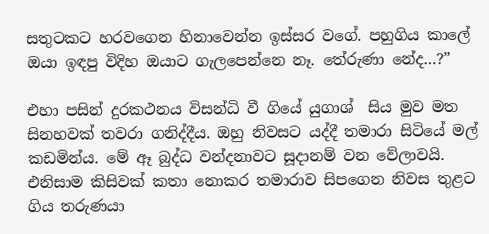සතුටකට හරවගෙන හිනාවෙන්න ඉස්සර වගේ. පහුගිය කාලේ ඔයා ඉඳපු විදිහ ඔයාට ගැලපෙන්නෙ නෑ. තේරුණා නේද…?”

එහා පසින් දුරකථනය විසන්ධි වී ගියේ යුගාශ්  සිය මුව මත සිනහවක් තවරා ගනිද්දීය. ඔහු නිවසට යද්දී තමාරා සිටියේ මල් කඩමින්ය. මේ ඈ බුද්ධ වන්දනාවට සූදානම් වන වේලාවයි. එනිසාම කිසිවක් කතා නොකර තමාරාව සිපගෙන නිවස තුළට ගිය තරුණයා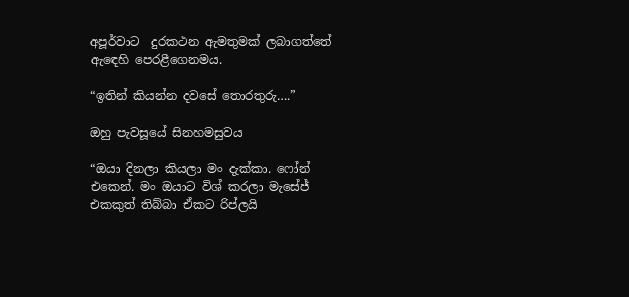අපූර්වාට  දුරකථන ඇමතුමක් ලබාගත්තේ ඇඳෙහි පෙරළීගෙනමය.

“ඉතින් කියන්න දවසේ තොරතුරු….”

ඔහු පැවසූයේ සිනහමසුවය

“ඔයා දිනලා කියලා මං දැක්කා. ෆෝන් එකෙන්. මං ඔයාට විශ් කරලා මැසේජ් එකකුත් තිබ්බා ඒකට රිප්ලයි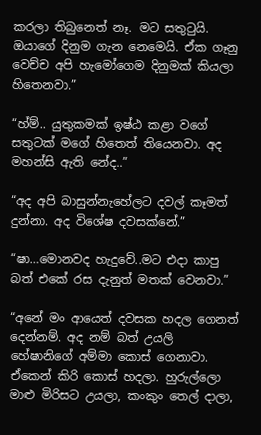කරලා තිබුනෙත් නෑ. මට සතුටුයි. ඔයාගේ දිනුම ගැන නෙමෙයි. ඒක ගෑනු වෙච්ච අපි හැමෝගෙම දිනුමක් කියලා හිතෙනවා.”

“හ්ම්.. යුතුකමක් ඉෂ්ඨ කළා වගේ සතුටක් මගේ හිතෙත් තියෙනවා. අද මහන්සි ඇති නේද..”

“අද අපි බාසුන්නැහේලට දවල් කෑමත් දුන්නා. අද විශේෂ දවසක්නේ.”

“ෂා…මොනවද හැදුවේ..මට එදා කාපු බත් එකේ රස දැනුත් මතක් වෙනවා.”

“අනේ මං ආයෙත් දවසක හදල ගෙනත් දෙන්නම්. අද නම් බත් උයලි හේෂානිගේ අම්මා කොස් ගෙනාවා. ඒකෙන් කිරි කොස් හදලා. හුරුල්ලො මාළු මිරිසට උයලා, කංකුං තෙල් දාලා,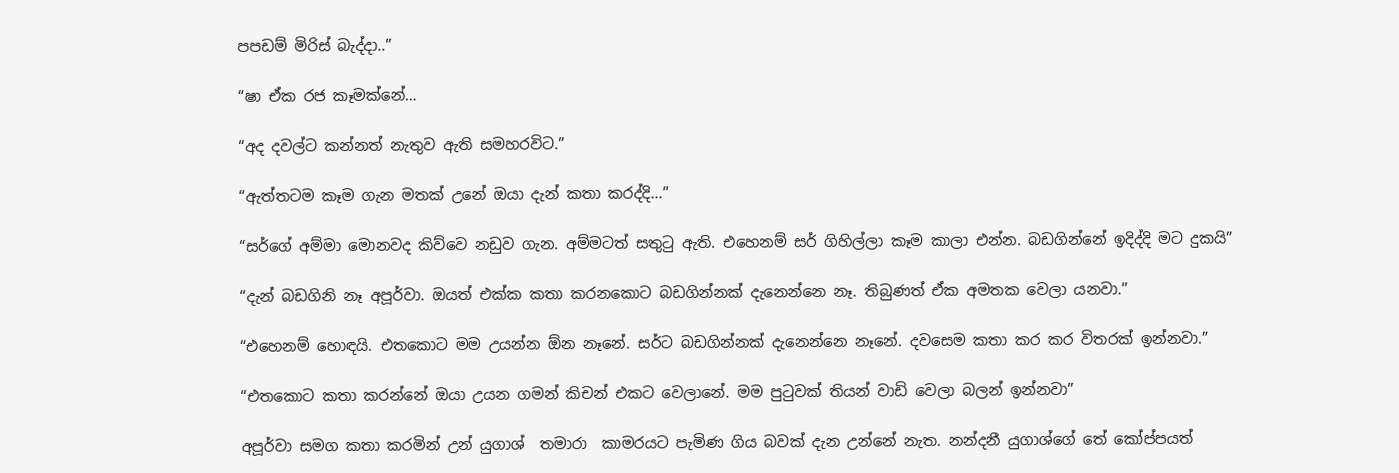පපඩම් මිරිස් බැද්දා..”

“ෂා ඒක රජ කෑමක්නේ…

“අද දවල්ට කන්නත් නැතුව ඇති සමහරවිට.”

“ඇත්තටම කෑම ගැන මතක් උනේ ඔයා දැන් කතා කරද්දි…”

“සර්ගේ අම්මා මොනවද කිව්වෙ නඩුව ගැන. අම්මටත් සතුටු ඇති. එහෙනම් සර් ගිහිල්ලා කෑම කාලා එන්න. බඩගින්නේ ඉදිද්දි මට දුකයි”

“දැන් බඩගිනි නෑ අපූර්වා. ඔයත් එක්ක කතා කරනකොට බඩගින්නක් දැනෙන්නෙ නෑ. තිබුණත් ඒක අමතක වෙලා යනවා.”

“එහෙනම් හොඳයි. එතකොට මම උයන්න ඕන නෑනේ. සර්ට බඩගින්නක් දැනෙන්නෙ නෑනේ. දවසෙම කතා කර කර විතරක් ඉන්නවා.”

“එතකොට කතා කරන්නේ ඔයා උයන ගමන් කිචන් එකට වෙලානේ. මම පුටුවක් තියන් වාඩි වෙලා බලන් ඉන්නවා”

අපූර්වා සමග කතා කරමින් උන් යුගාශ්  තමාරා  කාමරයට පැමිණ ගිය බවක් දැන උන්නේ නැත. නන්දනී යුගාශ්ගේ තේ කෝප්පයත්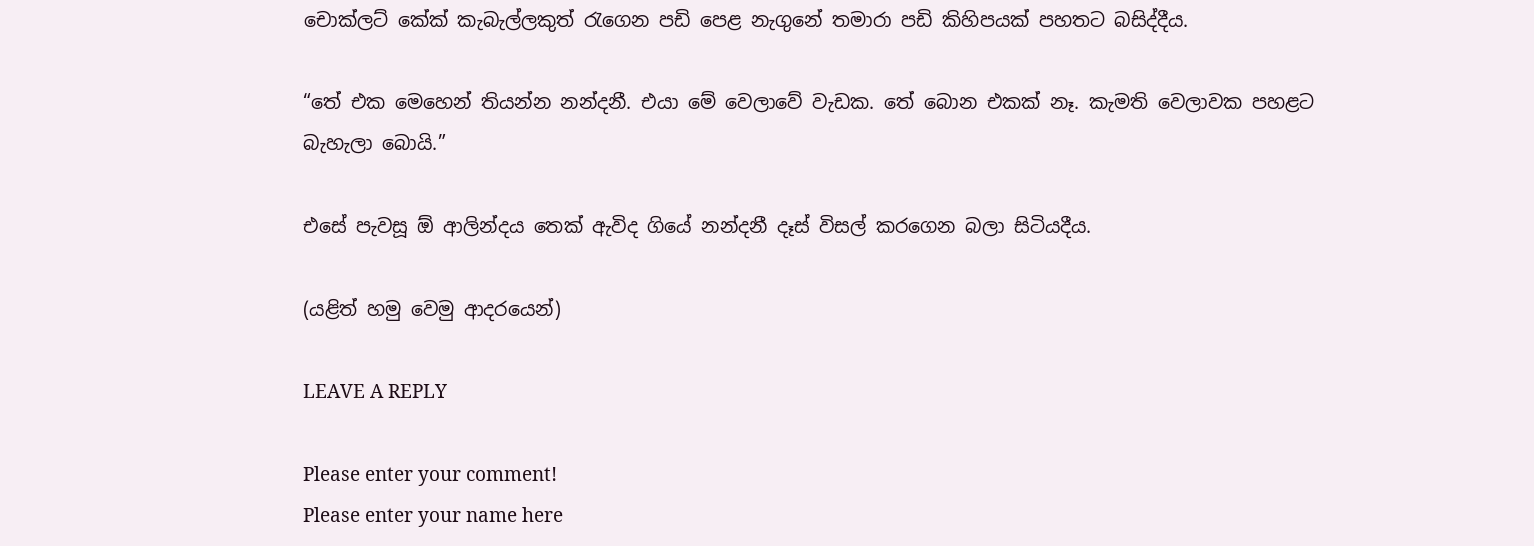චොක්ලට් කේක් කැබැල්ලකුත් රැගෙන පඩි පෙළ නැගුනේ තමාරා පඩි කිහිපයක් පහතට බසිද්දීය.

“තේ එක මෙහෙන් තියන්න නන්දනී. එයා මේ වෙලාවේ වැඩක. තේ බොන එකක් නෑ. කැමති වෙලාවක පහළට බැහැලා බොයි.”

එසේ පැවසූ ඕ ආලින්දය තෙක් ඇවිද ගියේ නන්දනී දෑස් විසල් කරගෙන බලා සිටියදීය.

(යළිත් හමු වෙමු ආදරයෙන්)

LEAVE A REPLY

Please enter your comment!
Please enter your name here